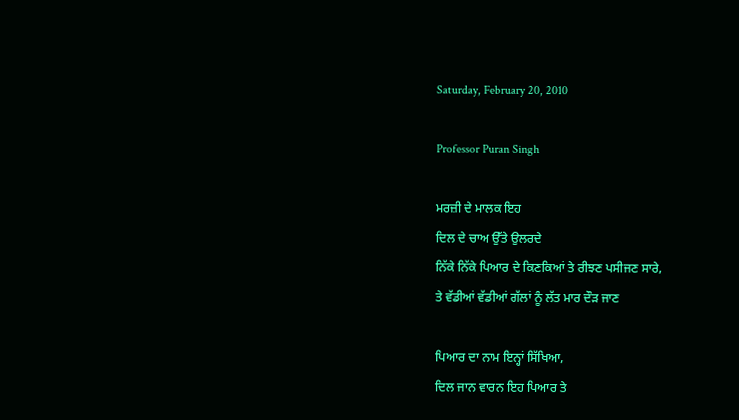Saturday, February 20, 2010

Professor Puran Singh

ਮਰਜ਼ੀ ਦੇ ਮਾਲਕ ਇਹ
ਦਿਲ ਦੇ ਚਾਅ ਉੱਤੇ ਉਲਰਦੇ
ਨਿੱਕੇ ਨਿੱਕੇ ਪਿਆਰ ਦੇ ਕਿਣਕਿਆਂ ਤੇ ਰੀਝਣ ਪਸੀਜਣ ਸਾਰੇ,
ਤੇ ਵੱਡੀਆਂ ਵੱਡੀਆਂ ਗੱਲਾਂ ਨੂੰ ਲੱਤ ਮਾਰ ਦੌੜ ਜਾਣ

ਪਿਆਰ ਦਾ ਨਾਮ ਇਨ੍ਹਾਂ ਸਿੱਖਿਆ,
ਦਿਲ ਜਾਨ ਵਾਰਨ ਇਹ ਪਿਆਰ ਤੇ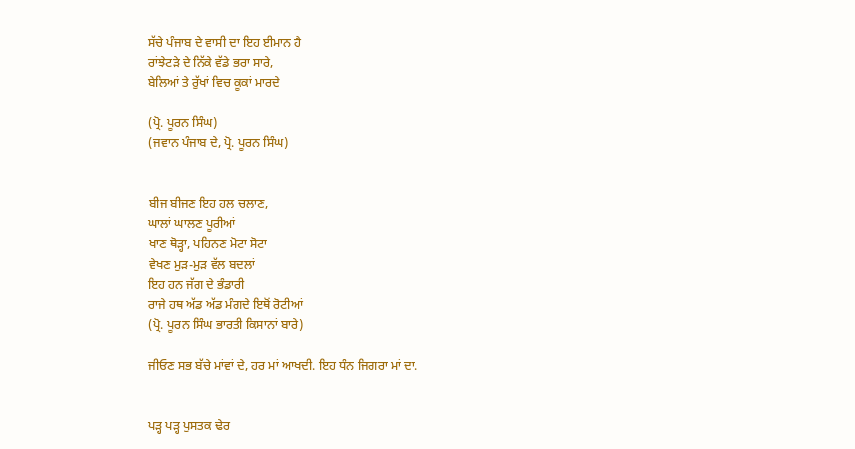ਸੱਚੇ ਪੰਜਾਬ ਦੇ ਵਾਸੀ ਦਾ ਇਹ ਈਮਾਨ ਹੈ
ਰਾਂਝੇਟੜੇ ਦੇ ਨਿੱਕੇ ਵੱਡੇ ਭਰਾ ਸਾਰੇ,
ਬੇਲਿਆਂ ਤੇ ਰੁੱਖਾਂ ਵਿਚ ਕੂਕਾਂ ਮਾਰਦੇ

(ਪ੍ਰੋ. ਪੂਰਨ ਸਿੰਘ)
(ਜਵਾਨ ਪੰਜਾਬ ਦੇ, ਪ੍ਰੋ. ਪੂਰਨ ਸਿੰਘ)


ਬੀਜ ਬੀਜਣ ਇਹ ਹਲ ਚਲਾਣ,
ਘਾਲਾਂ ਘਾਲਣ ਪੂਰੀਆਂ
ਖਾਣ ਥੋੜ੍ਹਾ, ਪਹਿਨਣ ਮੋਟਾ ਸੋਟਾ
ਵੇਖਣ ਮੁੜ-ਮੁੜ ਵੱਲ ਬਦਲਾਂ
ਇਹ ਹਨ ਜੱਗ ਦੇ ਭੰਡਾਰੀ
ਰਾਜੇ ਹਥ ਅੱਡ ਅੱਡ ਮੰਗਦੇ ਇਥੋਂ ਰੋਟੀਆਂ
(ਪ੍ਰੋ. ਪੂਰਨ ਸਿੰਘ ਭਾਰਤੀ ਕਿਸਾਨਾਂ ਬਾਰੇ)

ਜੀਓਣ ਸਭ ਬੱਚੇ ਮਾਂਵਾਂ ਦੇ, ਹਰ ਮਾਂ ਆਖਦੀ. ਇਹ ਧੰਨ ਜਿਗਰਾ ਮਾਂ ਦਾ.


ਪੜ੍ਹ ਪੜ੍ਹ ਪੁਸਤਕ ਢੇਰ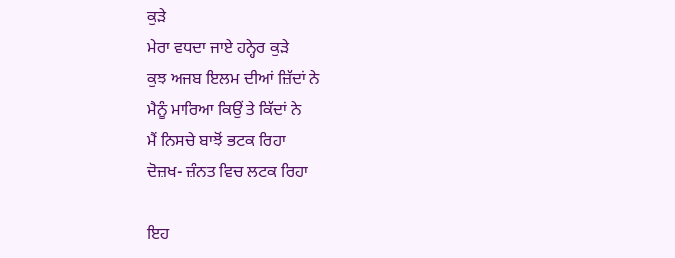ਕੁੜੇ
ਮੇਰਾ ਵਧਦਾ ਜਾਏ ਹਨ੍ਹੇਰ ਕੁੜੇ
ਕੁਝ ਅਜਬ ਇਲਮ ਦੀਆਂ ਜ਼ਿੱਦਾਂ ਨੇ
ਮੈਨੂੰ ਮਾਰਿਆ ਕਿਉਂ ਤੇ ਕਿੱਦਾਂ ਨੇ
ਮੈਂ ਨਿਸਚੇ ਬਾਝੋਂ ਭਟਕ ਰਿਹਾ
ਦੋਜ਼ਖ- ਜ਼ੰਨਤ ਵਿਚ ਲਟਕ ਰਿਹਾ

ਇਹ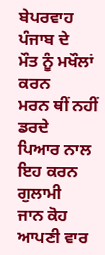ਬੇਪਰਵਾਹ ਪੰਜਾਬ ਦੇ
ਮੌਤ ਨੂੰ ਮਖੌਲਾਂ ਕਰਨ
ਮਰਨ ਥੀਂ ਨਹੀਂ ਡਰਦੇ
ਪਿਆਰ ਨਾਲ ਇਹ ਕਰਨ ਗੁਲਾਮੀ
ਜਾਨ ਕੋਹ ਆਪਣੀ ਵਾਰ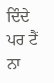ਦਿੰਦੇ
ਪਰ ਟੈਂ ਨਾ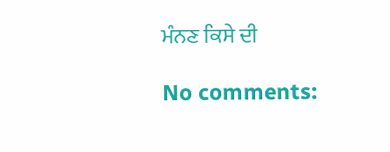ਮੰਨਣ ਕਿਸੇ ਦੀ

No comments: